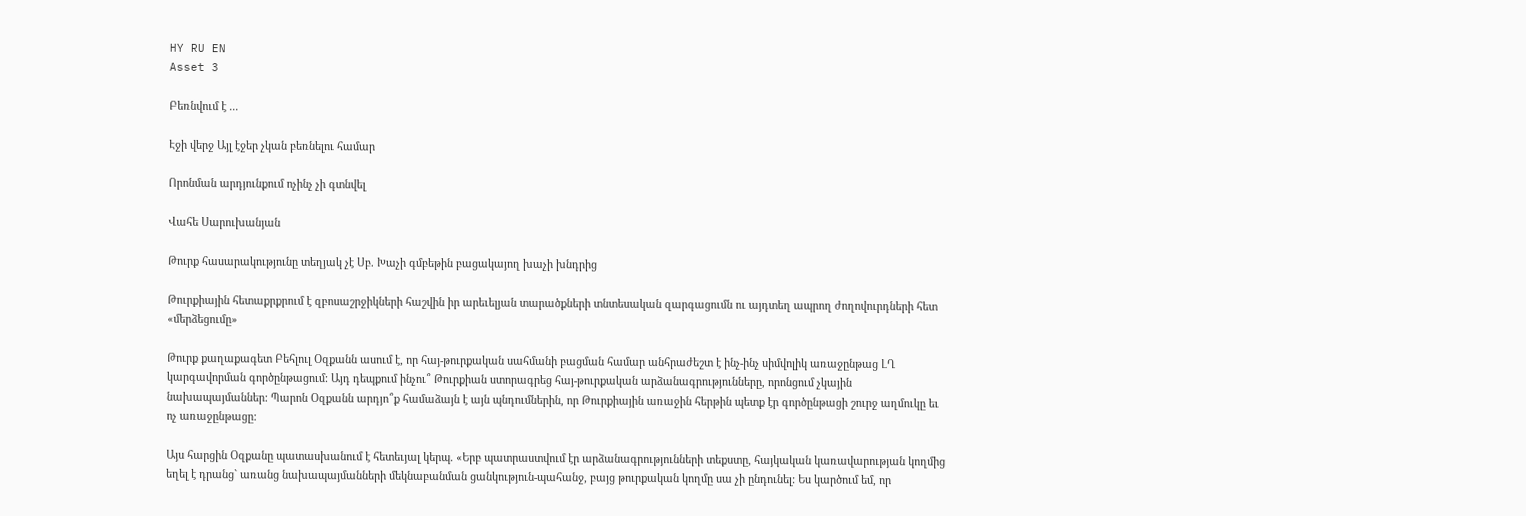HY RU EN
Asset 3

Բեռնվում է ...

Էջի վերջ Այլ էջեր չկան բեռնելու համար

Որոնման արդյունքում ոչինչ չի գտնվել

Վահե Սարուխանյան

Թուրք հասարակությունը տեղյակ չէ Սբ. Խաչի գմբեթին բացակայող խաչի խնդրից

Թուրքիային հետաքրքրում է զբոսաշրջիկների հաշվին իր արեւելյան տարածքների տնտեսական զարգացումն ու այդտեղ ապրող ժողովուրդների հետ «մերձեցումը»

Թուրք քաղաքագետ Բեհլուլ Օզքանն ասում է, որ հայ-թուրքական սահմանի բացման համար անհրաժեշտ է ինչ-ինչ սիմվոլիկ առաջընթաց ԼՂ կարգավորման գործընթացում: Այդ դեպքում ինչու՞ Թուրքիան ստորագրեց հայ-թուրքական արձանագրությունները, որոնցում չկային նախապայմաններ: Պարոն Օզքանն արդյո՞ք համաձայն է այն պնդումներին, որ Թուրքիային առաջին հերթին պետք էր գործընթացի շուրջ աղմուկը եւ ոչ առաջընթացը:

Այս հարցին Օզքանը պատասխանում է հետեւյալ կերպ. «Երբ պատրաստվում էր արձանագրությունների տեքստը, հայկական կառավարության կողմից եղել է դրանց` առանց նախապայմանների մեկնաբանման ցանկություն-պահանջ, բայց թուրքական կողմը սա չի ընդունել: Ես կարծում եմ, որ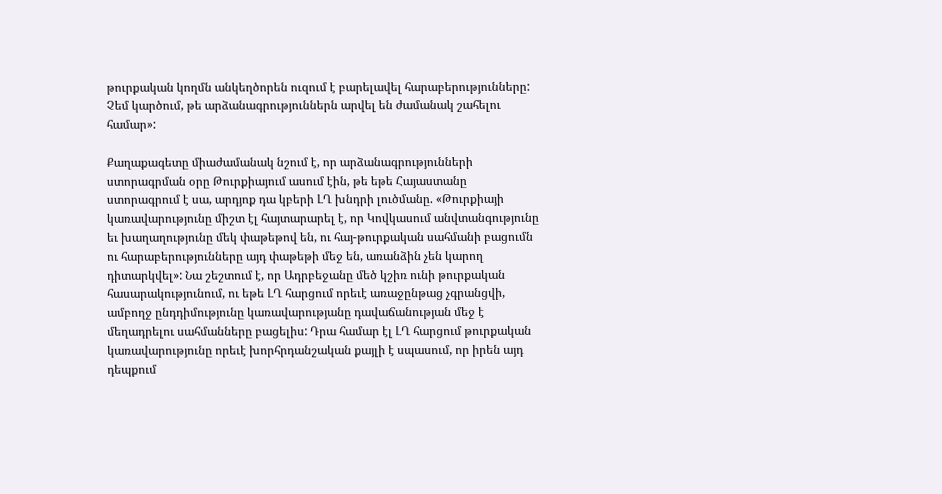թուրքական կողմն անկեղծորեն ուզում է բարելավել հարաբերությունները: Չեմ կարծում, թե արձանագրություններն արվել են ժամանակ շահելու համար»:

Քաղաքագետը միաժամանակ նշում է, որ արձանագրությունների ստորագրման օրը Թուրքիայում ասում էին, թե եթե Հայաստանը ստորագրում է սա, արդյոք դա կբերի ԼՂ խնդրի լուծմանը. «Թուրքիայի կառավարությունը միշտ էլ հայտարարել է, որ Կովկասում անվտանգությունը եւ խաղաղությունը մեկ փաթեթով են, ու հայ-թուրքական սահմանի բացումն ու հարաբերությունները այդ փաթեթի մեջ են, առանձին չեն կարող դիտարկվել»: Նա շեշտում է, որ Ադրբեջանը մեծ կշիռ ունի թուրքական հասարակությունում, ու եթե ԼՂ հարցում որեւէ առաջընթաց չգրանցվի, ամբողջ ընդդիմությունը կառավարությանը դավաճանության մեջ է մեղադրելու սահմանները բացելիս: Դրա համար էլ ԼՂ հարցում թուրքական կառավարությունը որեւէ խորհրդանշական քայլի է սպասում, որ իրեն այդ դեպքում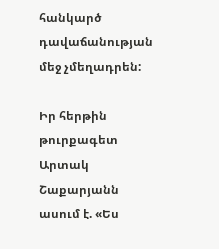հանկարծ դավաճանության մեջ չմեղադրեն:

Իր հերթին թուրքագետ Արտակ Շաքարյանն ասում է. «Ես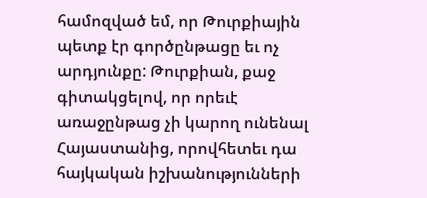համոզված եմ, որ Թուրքիային պետք էր գործընթացը եւ ոչ արդյունքը: Թուրքիան, քաջ գիտակցելով, որ որեւէ առաջընթաց չի կարող ունենալ Հայաստանից, որովհետեւ դա հայկական իշխանությունների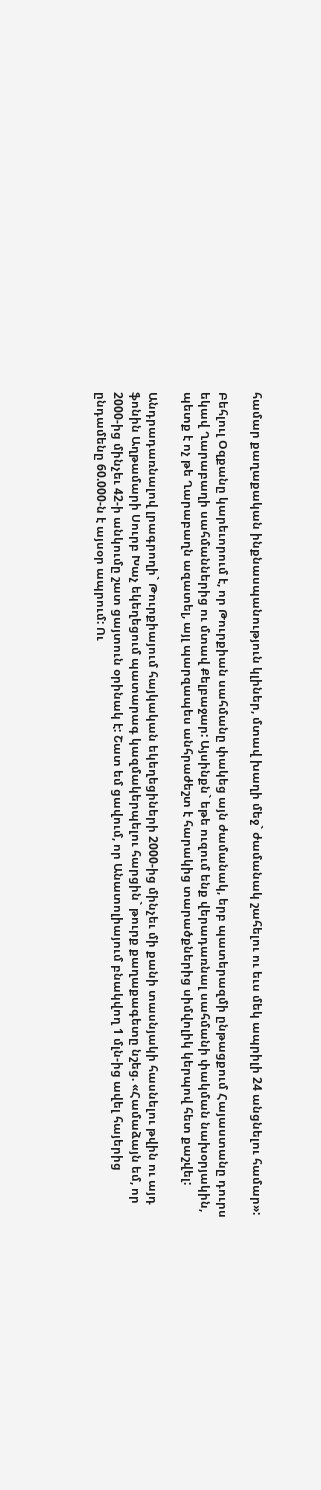համար քաղաքական ինքնասպանություն կլիներ, մտավ խաղի մեջ` ժամանակ շահելու ու եւս մեկ ապրիլի 24 անցնելու համար»:

Բեհլուլ Օզքանը կարեւորում է, որ Թուրքիան սահմանը փակեց այն ժամանակ, երբ պատերազմի ընթացքում Հայաստանը դուրս եկավ Ղարաբաղի սահմաններից ու մտավ Քելբաջար: Այսինքն` եթե ուզում ենք վերադառնալ սահմանի փակման նախօրյակին, պետք է ոչ թե Ղարաբաղն ազատել, այլ պարզապես անհրաժեշտ է հարակից տարածքներից սիմվոլիկ կերպով հետ քաշվել:

Անդրադառնալով լրագրողի` Թուրքիայում հայկական եկեղեցիների 2000-ից մինչեւ մի քանի տասնյակի հասնելու թվին ու այդ ֆոնին Աղթամարի Սուրբ Խաչ եկեղեցում պատարագ կազմակերպելու հարցին` թուրք քաղաքագետը նշեց. «Համաձայն եմ, որ 2000-ից մինչեւ 42-ի անկումը շատ ցայտուն օրինակ է: Շատ եմ ցավում, որ Անատոլիայում բնակվող 1 մլն-ից ավել հայերից ընդամենը 60.000-ն է այսօր ապրում: Ու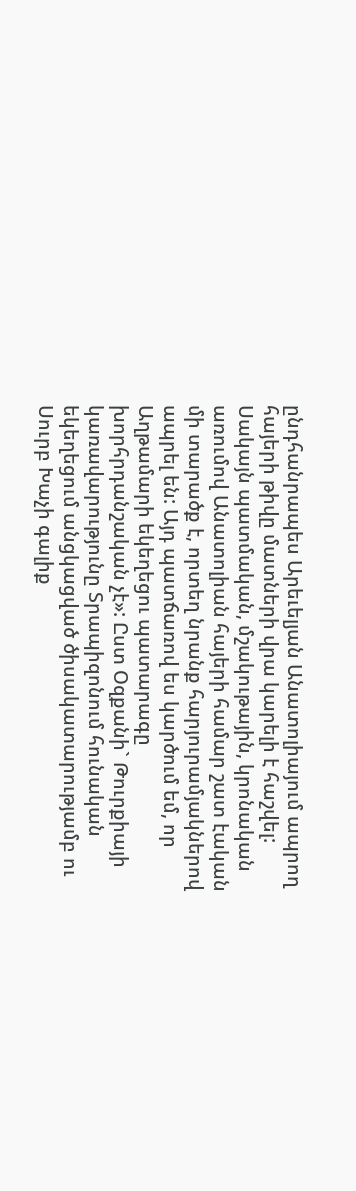ընդհանրապես Արեւելյան Անատոլիայում ապրող հայերի թիվը մատների վրա կարելի է հաշվել: Սակայն պատմական, մշակութային, կրոնական առումով Անատոլիան հայերի համար շատ էական մի տարածք է, որտեղ նրանք հարյուրամյակներով ապրել են: Այդ պատճառով ես կարծում եմ, որ Աղթամարի եկեղեցու պատարագը խորհրդանշական չէ»: Ըստ Օզքանի` Թուրքիայի կառավարությունը Տրապիզոնում հունական եկեղեցում անցկացված ծիսակատարությամբ ու Սուրբ Խաչի գալիք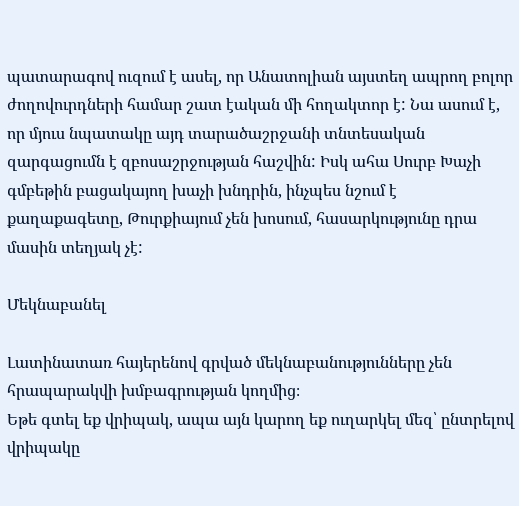պատարագով ուզում է ասել, որ Անատոլիան այստեղ ապրող բոլոր ժողովուրդների համար շատ էական մի հողակտոր է: Նա ասում է, որ մյուս նպատակը այդ տարածաշրջանի տնտեսական զարգացումն է զբոսաշրջության հաշվին: Իսկ ահա Սուրբ Խաչի գմբեթին բացակայող խաչի խնդրին, ինչպես նշում է քաղաքագետը, Թուրքիայում չեն խոսում, հասարկությունը դրա մասին տեղյակ չէ:

Մեկնաբանել

Լատինատառ հայերենով գրված մեկնաբանությունները չեն հրապարակվի խմբագրության կողմից։
Եթե գտել եք վրիպակ, ապա այն կարող եք ուղարկել մեզ՝ ընտրելով վրիպակը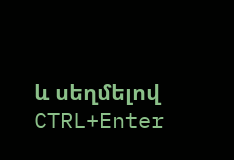և սեղմելով CTRL+Enter